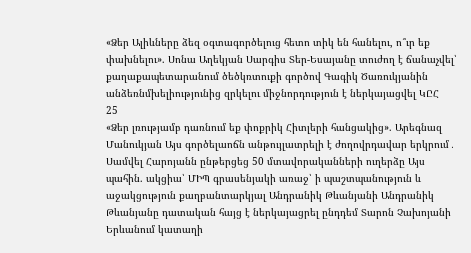«Ձեր Ալիևները ձեզ օգտագործելուց հետո տիկ են հանելու, ո՞ւր եք փախնելու». Սոնա Աղեկյան Սարգիս Տեր-Եսայանը տուժող է ճանաչվել՝ քաղաքապետարանում ծեծկռտուքի գործով Գագիկ Ծառուկյանին անձեռնմխելիությունից զրկելու միջնորդություն է ներկայացվել ԿԸՀ
25
«Ձեր լռությամբ դառնում եք փոքրիկ Հիտլերի հանցակից». Արեգնազ Մանուկյան Այս գործելաոճն անթույլատրելի է ժողովրդավար երկրում․ Սամվել Հարոյանն ընթերցեց 50 մտավորականների ուղերձը Այս պահին. ակցիա՝ ՄԻՊ գրասենյակի առաջ՝ ի պաշտպանություն և աջակցություն քաղբանտարկյալ Անդրանիկ Թևանյանի Անդրանիկ Թևանյանը դատական հայց է ներկայացրել ընդդեմ Տարոն Չախոյանի Երևանում կատաղի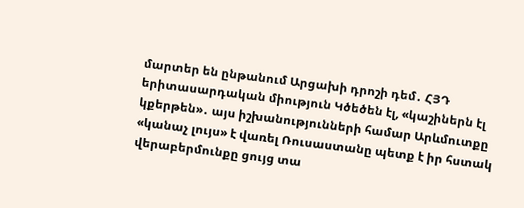մարտեր են ընթանում Արցախի դրոշի դեմ․ ՀՅԴ երիտասարդական միություն Կծեծեն էլ, «կաշիներն էլ կքերթեն»․ այս իշխանությունների համար Արևմուտքը «կանաչ լույս» է վառել Ռուսաստանը պետք է իր հստակ վերաբերմունքը ցույց տա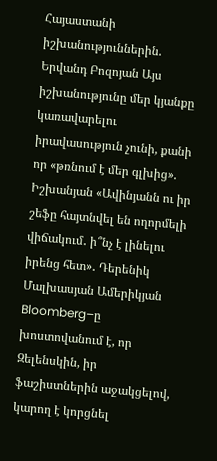Հայաստանի իշխանություններին. Երվանդ Բոզոյան Այս իշխանությունը մեր կյանքը կառավարելու իրավասություն չունի, քանի որ «թռնում է մեր գլխից». Իշխանյան «Ավինյանն ու իր շեֆը հայտնվել են ողորմելի վիճակում․ ի՞նչ է լինելու իրենց հետ»․ Դերենիկ Մալխասյան Ամերիկյան Bloomberg–ը խոստովանում է, որ Զելենսկին, իր ֆաշիստներին աջակցելով, կարող է կորցնել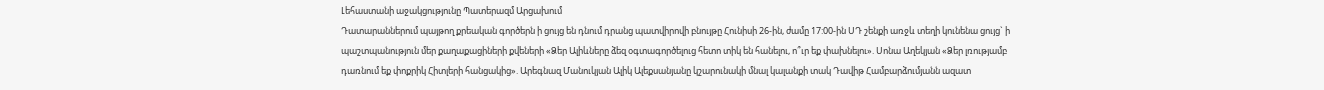Լեհաստանի աջակցությունը Պատերազմ Արցախում
Դատարաններում պայթող քրեական գործերն ի ցույց են դնում դրանց պատվիրովի բնույթը Հունիսի 26-ին, ժամը 17:00-ին ՍԴ շենքի առջև տեղի կունենա ցույց` ի պաշտպանություն մեր քաղաքացիների քվեների «Ձեր Ալիևները ձեզ օգտագործելուց հետո տիկ են հանելու, ո՞ւր եք փախնելու». Սոնա Աղեկյան «Ձեր լռությամբ դառնում եք փոքրիկ Հիտլերի հանցակից». Արեգնազ Մանուկյան Ալիկ Ալեքսանյանը կշարունակի մնալ կալանքի տակ Դավիթ Համբարձումյանն ազատ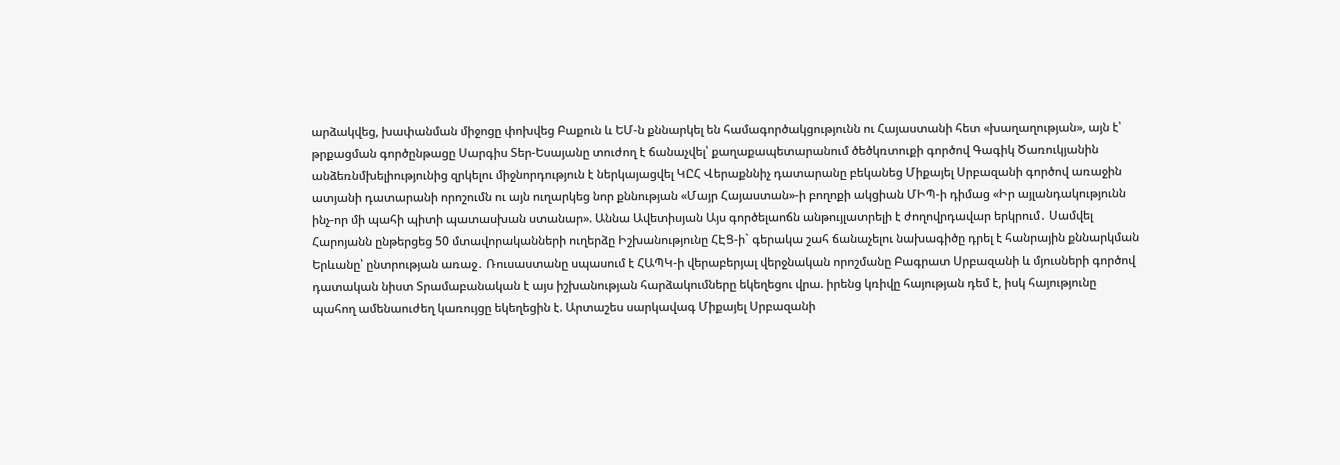արձակվեց, խափանման միջոցը փոխվեց Բաքուն և ԵՄ-ն քննարկել են համագործակցությունն ու Հայաստանի հետ «խաղաղության», այն է՝ թրքացման գործընթացը Սարգիս Տեր-Եսայանը տուժող է ճանաչվել՝ քաղաքապետարանում ծեծկռտուքի գործով Գագիկ Ծառուկյանին անձեռնմխելիությունից զրկելու միջնորդություն է ներկայացվել ԿԸՀ Վերաքննիչ դատարանը բեկանեց Միքայել Սրբազանի գործով առաջին ատյանի դատարանի որոշումն ու այն ուղարկեց նոր քննության «Մայր Հայաստան»-ի բողոքի ակցիան ՄԻՊ-ի դիմաց «Իր այլանդակությունն ինչ-որ մի պահի պիտի պատասխան ստանար». Աննա Ավետիսյան Այս գործելաոճն անթույլատրելի է ժողովրդավար երկրում․ Սամվել Հարոյանն ընթերցեց 50 մտավորականների ուղերձը Իշխանությունը ՀԷՑ-ի` գերակա շահ ճանաչելու նախագիծը դրել է հանրային քննարկման Երևանը՝ ընտրության առաջ․ Ռուսաստանը սպասում է ՀԱՊԿ-ի վերաբերյալ վերջնական որոշմանը Բագրատ Սրբազանի և մյուսների գործով դատական նիստ Տրամաբանական է այս իշխանության հարձակումները եկեղեցու վրա. իրենց կռիվը հայության դեմ է, իսկ հայությունը պահող ամենաուժեղ կառույցը եկեղեցին է. Արտաշես սարկավագ Միքայել Սրբազանի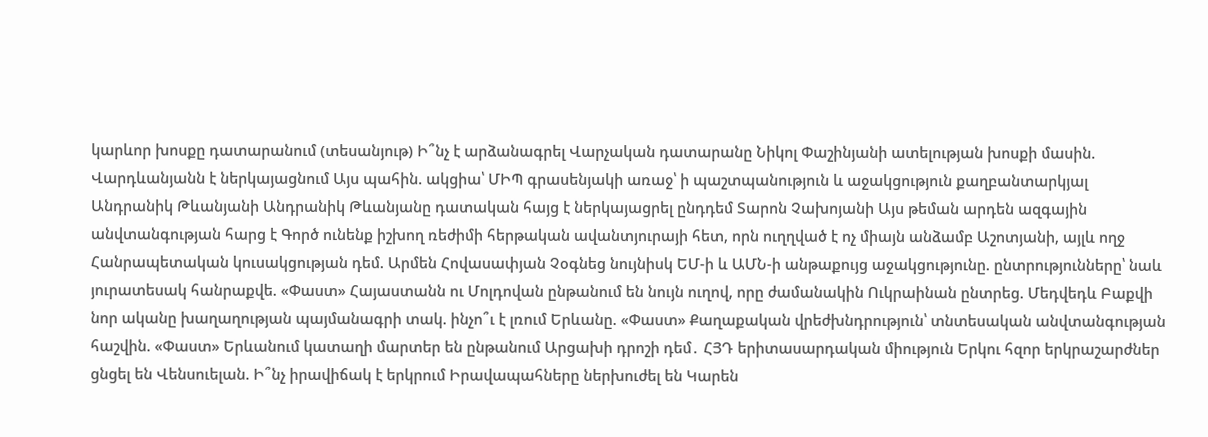կարևոր խոսքը դատարանում (տեսանյութ) Ի՞նչ է արձանագրել Վարչական դատարանը Նիկոլ Փաշինյանի ատելության խոսքի մասին. Վարդևանյանն է ներկայացնում Այս պահին. ակցիա՝ ՄԻՊ գրասենյակի առաջ՝ ի պաշտպանություն և աջակցություն քաղբանտարկյալ Անդրանիկ Թևանյանի Անդրանիկ Թևանյանը դատական հայց է ներկայացրել ընդդեմ Տարոն Չախոյանի Այս թեման արդեն ազգային անվտանգության հարց է Գործ ունենք իշխող ռեժիմի հերթական ավանտյուրայի հետ, որն ուղղված է ոչ միայն անձամբ Աշոտյանի, այլև ողջ Հանրապետական կուսակցության դեմ. Արմեն Հովասափյան Չօգնեց նույնիսկ ԵՄ-ի և ԱՄՆ-ի անթաքույց աջակցությունը. ընտրությունները՝ նաև յուրատեսակ հանրաքվե. «Փաստ» Հայաստանն ու Մոլդովան ընթանում են նույն ուղով, որը ժամանակին Ուկրաինան ընտրեց. Մեդվեդև Բաքվի նոր ականը խաղաղության պայմանագրի տակ. ինչո՞ւ է լռում Երևանը. «Փաստ» Քաղաքական վրեժխնդրություն՝ տնտեսական անվտանգության հաշվին. «Փաստ» Երևանում կատաղի մարտեր են ընթանում Արցախի դրոշի դեմ․ ՀՅԴ երիտասարդական միություն Երկու հզոր երկրաշարժներ ցնցել են Վենսուելան. Ի՞նչ իրավիճակ է երկրում Իրավապահները ներխուժել են Կարեն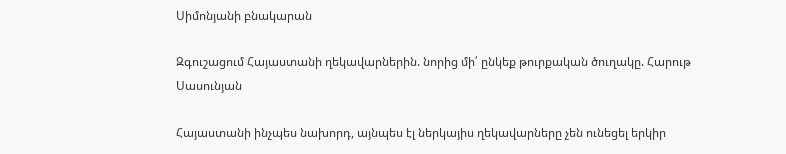Սիմոնյանի բնակարան

Զգուշացում Հայաստանի ղեկավարներին. նորից մի՛ ընկեք թուրքական ծուղակը. Հարութ Սասունյան

Հայաստանի ինչպես նախորդ, այնպես էլ ներկայիս ղեկավարները չեն ունեցել երկիր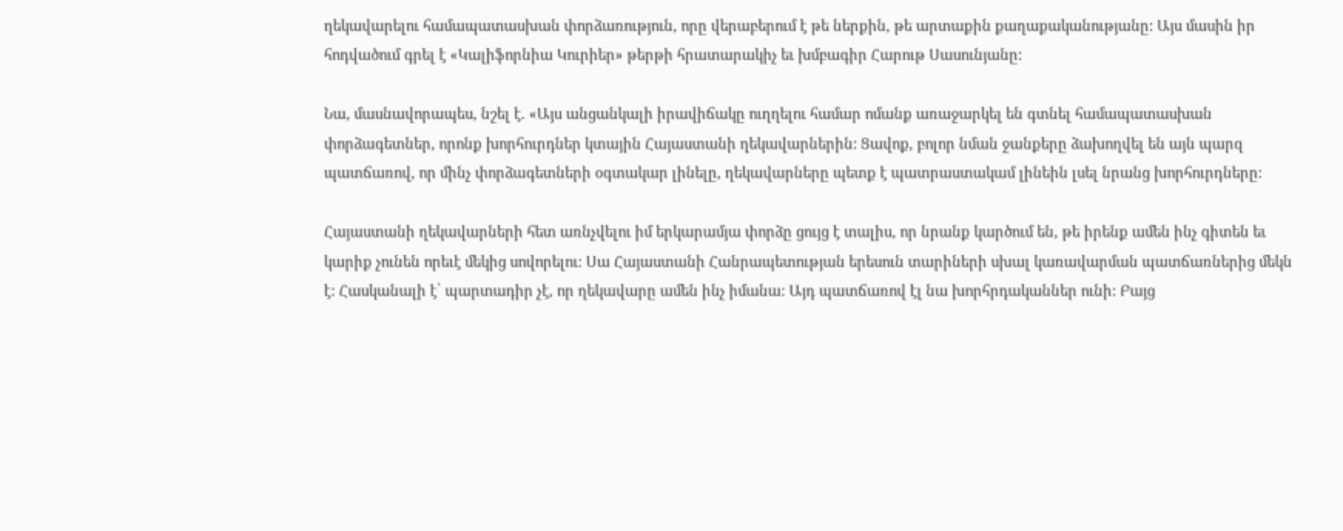ղեկավարելու համապատասխան փորձառություն, որը վերաբերում է թե ներքին, թե արտաքին քաղաքականությանը: Այս մասին իր հոդվածում գրել է «Կալիֆորնիա Կուրիեր» թերթի հրատարակիչ եւ խմբագիր Հարութ Սասունյանը:

Նա, մասնավորապես, նշել է. «Այս անցանկալի իրավիճակը ուղղելու համար ոմանք առաջարկել են գտնել համապատասխան փորձագետներ, որոնք խորհուրդներ կտային Հայաստանի ղեկավարներին: Ցավոք, բոլոր նման ջանքերը ձախողվել են այն պարզ պատճառով, որ մինչ փորձագետների օգտակար լինելը, ղեկավարները պետք է պատրաստակամ լինեին լսել նրանց խորհուրդները:

Հայաստանի ղեկավարների հետ առնչվելու իմ երկարամյա փորձը ցույց է տալիս, որ նրանք կարծում են, թե իրենք ամեն ինչ գիտեն եւ կարիք չունեն որեւէ մեկից սովորելու: Սա Հայաստանի Հանրապետության երեսուն տարիների սխալ կառավարման պատճառներից մեկն է: Հասկանալի է՝ պարտադիր չէ, որ ղեկավարը ամեն ինչ իմանա: Այդ պատճառով էլ նա խորհրդականներ ունի: Բայց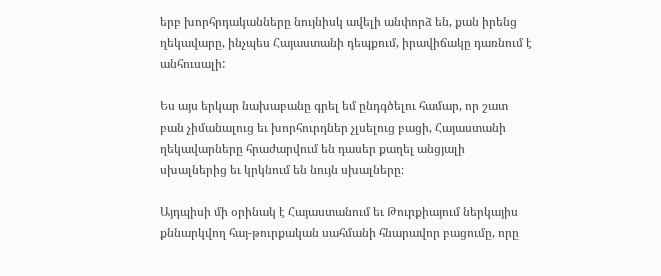երբ խորհրդականները նույնիսկ ավելի անփորձ են, քան իրենց ղեկավարը, ինչպես Հայաստանի դեպքում, իրավիճակը դառնում է անհուսալի:

Ես այս երկար նախաբանը գրել եմ ընդգծելու համար, որ շատ բան չիմանալուց եւ խորհուրդներ չլսելուց բացի, Հայաստանի ղեկավարները հրաժարվում են դասեր քաղել անցյալի սխալներից եւ կրկնում են նույն սխալները։

Այդպիսի մի օրինակ է Հայաստանում եւ Թուրքիայում ներկայիս քննարկվող հայ-թուրքական սահմանի հնարավոր բացումը, որը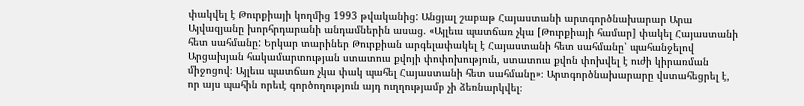փակվել է Թուրքիայի կողմից 1993 թվականից: Անցյալ շաբաթ Հայաստանի արտգործնախարար Արա Այվազյանը խորհրդարանի անդամներին ասաց. «Այլեւս պատճառ չկա [Թուրքիայի համար] փակել Հայաստանի հետ սահմանը: Երկար տարիներ Թուրքիան արգելափակել է Հայաստանի հետ սահմանը՝ պահանջելով Արցախյան հակամարտության ստատուս քվոյի փոփոխություն, ստատուս քվոն փոխվել է ուժի կիրառման միջոցով։ Այլեւս պատճառ չկա փակ պահել Հայաստանի հետ սահմանը»։ Արտգործնախարարը վստահեցրել է, որ այս պահին որեւէ գործողություն այդ ուղղությամբ չի ձեռնարկվել։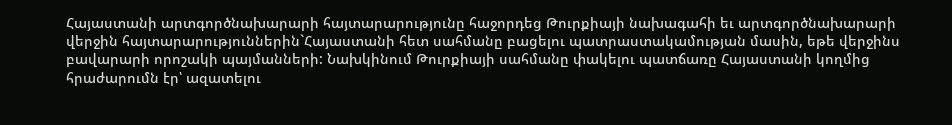Հայաստանի արտգործնախարարի հայտարարությունը հաջորդեց Թուրքիայի նախագահի եւ արտգործնախարարի վերջին հայտարարություններին`Հայաստանի հետ սահմանը բացելու պատրաստակամության մասին, եթե վերջինս բավարարի որոշակի պայմանների: Նախկինում Թուրքիայի սահմանը փակելու պատճառը Հայաստանի կողմից հրաժարումն էր՝ ազատելու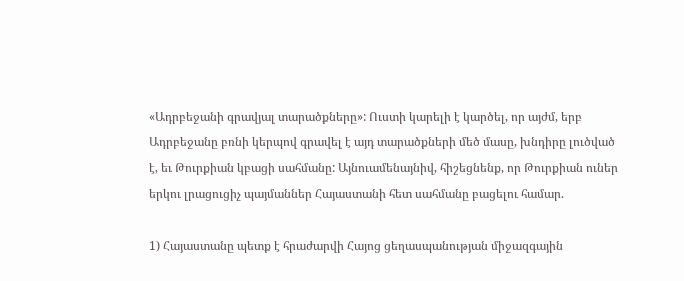«Ադրբեջանի գրավյալ տարածքները»: Ուստի կարելի է կարծել, որ այժմ, երբ Ադրբեջանը բռնի կերպով գրավել է այդ տարածքների մեծ մասը, խնդիրը լուծված է, եւ Թուրքիան կբացի սահմանը: Այնուամենայնիվ, հիշեցնենք, որ Թուրքիան ուներ երկու լրացուցիչ պայմաններ Հայաստանի հետ սահմանը բացելու համար.

1) Հայաստանը պետք է հրաժարվի Հայոց ցեղասպանության միջազգային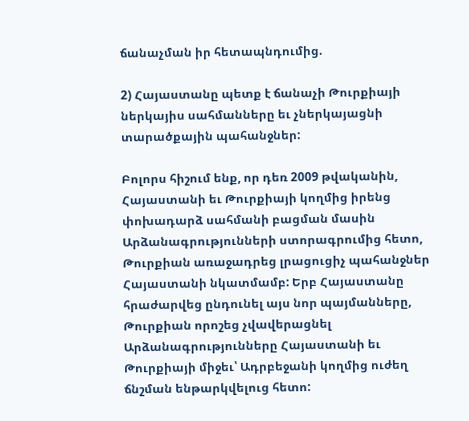ճանաչման իր հետապնդումից.

2) Հայաստանը պետք է ճանաչի Թուրքիայի ներկայիս սահմանները եւ չներկայացնի տարածքային պահանջներ:

Բոլորս հիշում ենք, որ դեռ 2009 թվականին, Հայաստանի եւ Թուրքիայի կողմից իրենց փոխադարձ սահմանի բացման մասին Արձանագրությունների ստորագրումից հետո, Թուրքիան առաջադրեց լրացուցիչ պահանջներ Հայաստանի նկատմամբ: Երբ Հայաստանը հրաժարվեց ընդունել այս նոր պայմանները, Թուրքիան որոշեց չվավերացնել Արձանագրությունները Հայաստանի եւ Թուրքիայի միջեւ՝ Ադրբեջանի կողմից ուժեղ ճնշման ենթարկվելուց հետո: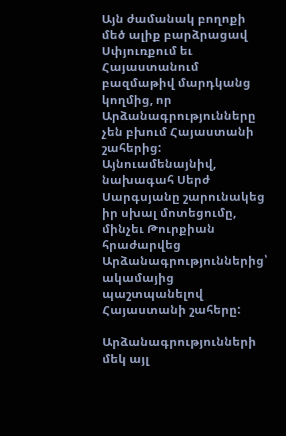Այն ժամանակ բողոքի մեծ ալիք բարձրացավ Սփյուռքում եւ Հայաստանում բազմաթիվ մարդկանց կողմից, որ Արձանագրությունները չեն բխում Հայաստանի շահերից: Այնուամենայնիվ, նախագահ Սերժ Սարգսյանը շարունակեց իր սխալ մոտեցումը, մինչեւ Թուրքիան հրաժարվեց Արձանագրություններից՝ ակամայից պաշտպանելով Հայաստանի շահերը:

Արձանագրությունների մեկ այլ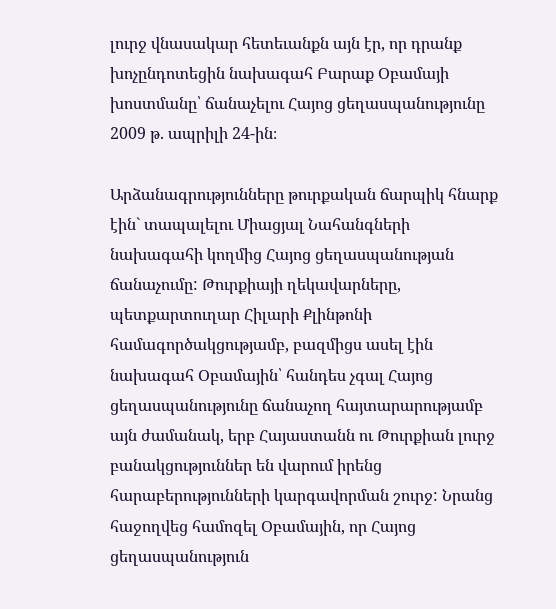լուրջ վնասակար հետեւանքն այն էր, որ դրանք խոչընդոտեցին նախագահ Բարաք Օբամայի խոստմանը՝ ճանաչելու Հայոց ցեղասպանությունը 2009 թ. ապրիլի 24-ին։

Արձանագրությունները թուրքական ճարպիկ հնարք էին` տապալելու Միացյալ Նահանգների նախագահի կողմից Հայոց ցեղասպանության ճանաչումը: Թուրքիայի ղեկավարները, պետքարտուղար Հիլարի Քլինթոնի համագործակցությամբ, բազմիցս ասել էին նախագահ Օբամային՝ հանդես չգալ Հայոց ցեղասպանությունը ճանաչող հայտարարությամբ այն ժամանակ, երբ Հայաստանն ու Թուրքիան լուրջ բանակցություններ են վարում իրենց հարաբերությունների կարգավորման շուրջ: Նրանց հաջողվեց համոզել Օբամային, որ Հայոց ցեղասպանություն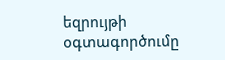եզրույթի օգտագործումը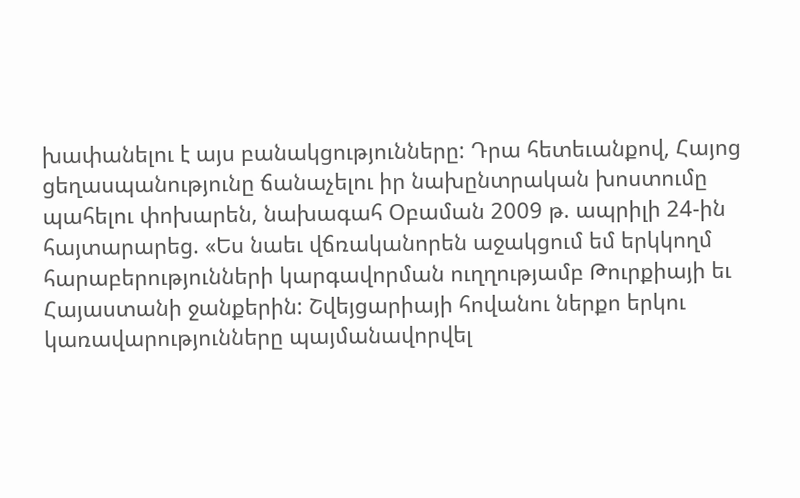խափանելու է այս բանակցությունները: Դրա հետեւանքով, Հայոց ցեղասպանությունը ճանաչելու իր նախընտրական խոստումը պահելու փոխարեն, նախագահ Օբաման 2009 թ. ապրիլի 24-ին հայտարարեց. «Ես նաեւ վճռականորեն աջակցում եմ երկկողմ հարաբերությունների կարգավորման ուղղությամբ Թուրքիայի եւ Հայաստանի ջանքերին: Շվեյցարիայի հովանու ներքո երկու կառավարությունները պայմանավորվել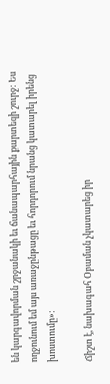են կարգավորման շրջանակի եւ ճանապարհային քարտեզի շուրջ: Ես ողջունում եմ այս առաջընթացը եւ հորդորում նրանց կատարել իրենց խոստումը»:

Ճիշտ է, նախագահ Օբաման չկատարեց իր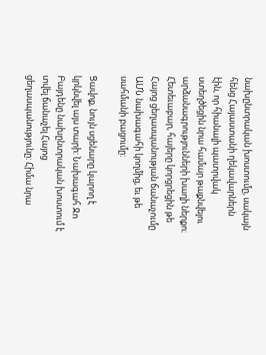նախընտրական խոստումը, սակայն հենց Հայաստանի ղեկավարներն էին, որ հիանալի պատրվակ ստեղծեցին նրա համար թաքնվելու արձանագրությունների խաղի ներքո։ Հետեւաբար, հայերը կորցրեցին թե Հայոց ցեղասպանության ճանաչումը ԱՄՆ նախագահի կողմից, եւ թե սահմանի բացումը:

Ցավոք, նույն սցենարը կարող է կրկնվել այս տարի: Նախագահ Ջո Բայդենը նախընտրական խոստում է տվել ճանաչել Հայոց ցեղասպանությունը: Հիմա նրա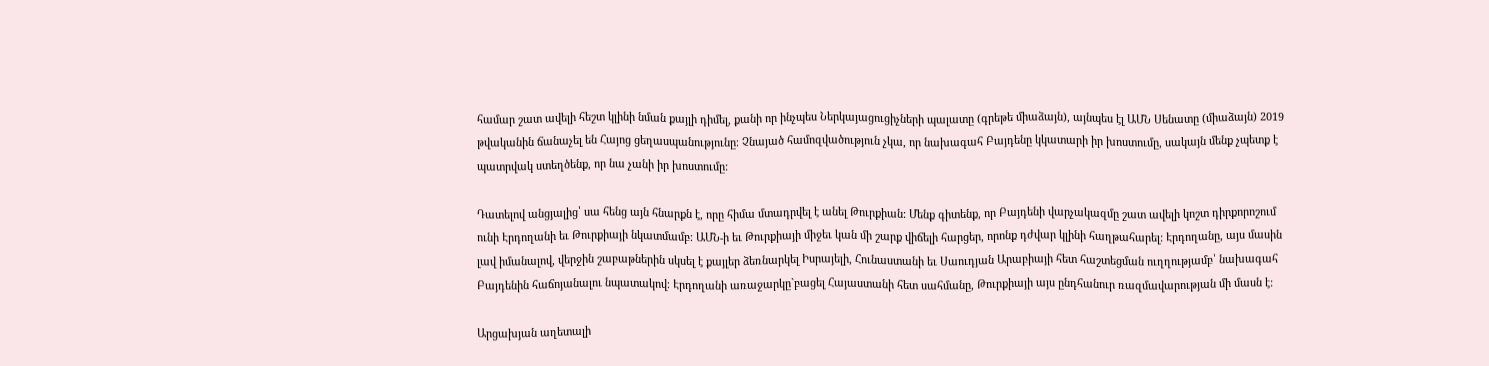համար շատ ավելի հեշտ կլինի նման քայլի դիմել, քանի որ ինչպես Ներկայացուցիչների պալատը (գրեթե միաձայն), այնպես էլ ԱՄՆ Սենատը (միաձայն) 2019 թվականին ճանաչել են Հայոց ցեղասպանությունը։ Չնայած համոզվածություն չկա, որ նախագահ Բայդենը կկատարի իր խոստումը, սակայն մենք չպետք է պատրվակ ստեղծենք, որ նա չանի իր խոստումը:

Դատելով անցյալից՝ սա հենց այն հնարքն է, որը հիմա մտադրվել է անել Թուրքիան: Մենք գիտենք, որ Բայդենի վարչակազմը շատ ավելի կոշտ դիրքորոշում ունի Էրդողանի եւ Թուրքիայի նկատմամբ։ ԱՄՆ-ի եւ Թուրքիայի միջեւ կան մի շարք վիճելի հարցեր, որոնք դժվար կլինի հաղթահարել: Էրդողանը, այս մասին լավ իմանալով, վերջին շաբաթներին սկսել է քայլեր ձեռնարկել Իսրայելի, Հունաստանի եւ Սաուդյան Արաբիայի հետ հաշտեցման ուղղությամբ՝ նախագահ Բայդենին հաճոյանալու նպատակով։ Էրդողանի առաջարկը`բացել Հայաստանի հետ սահմանը, Թուրքիայի այս ընդհանուր ռազմավարության մի մասն է:

Արցախյան աղետալի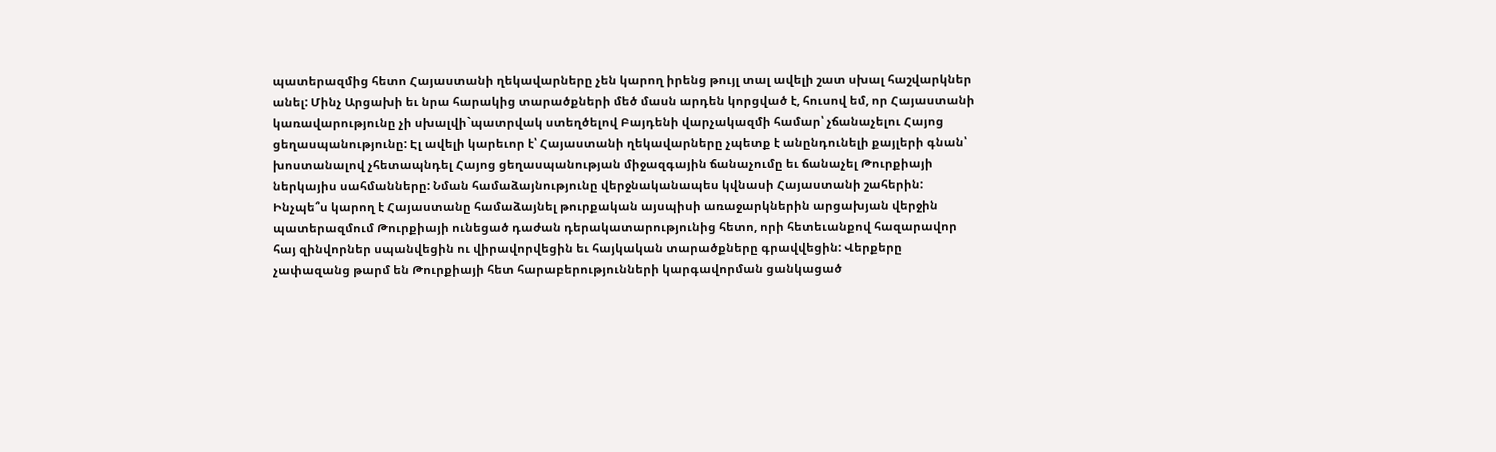պատերազմից հետո Հայաստանի ղեկավարները չեն կարող իրենց թույլ տալ ավելի շատ սխալ հաշվարկներ անել: Մինչ Արցախի եւ նրա հարակից տարածքների մեծ մասն արդեն կորցված է, հուսով եմ, որ Հայաստանի կառավարությունը չի սխալվի`պատրվակ ստեղծելով Բայդենի վարչակազմի համար՝ չճանաչելու Հայոց ցեղասպանությունը: Էլ ավելի կարեւոր է՝ Հայաստանի ղեկավարները չպետք է անընդունելի քայլերի գնան՝ խոստանալով չհետապնդել Հայոց ցեղասպանության միջազգային ճանաչումը եւ ճանաչել Թուրքիայի ներկայիս սահմանները: Նման համաձայնությունը վերջնականապես կվնասի Հայաստանի շահերին: Ինչպե՞ս կարող է Հայաստանը համաձայնել թուրքական այսպիսի առաջարկներին արցախյան վերջին պատերազմում Թուրքիայի ունեցած դաժան դերակատարությունից հետո, որի հետեւանքով հազարավոր հայ զինվորներ սպանվեցին ու վիրավորվեցին եւ հայկական տարածքները գրավվեցին: Վերքերը չափազանց թարմ են Թուրքիայի հետ հարաբերությունների կարգավորման ցանկացած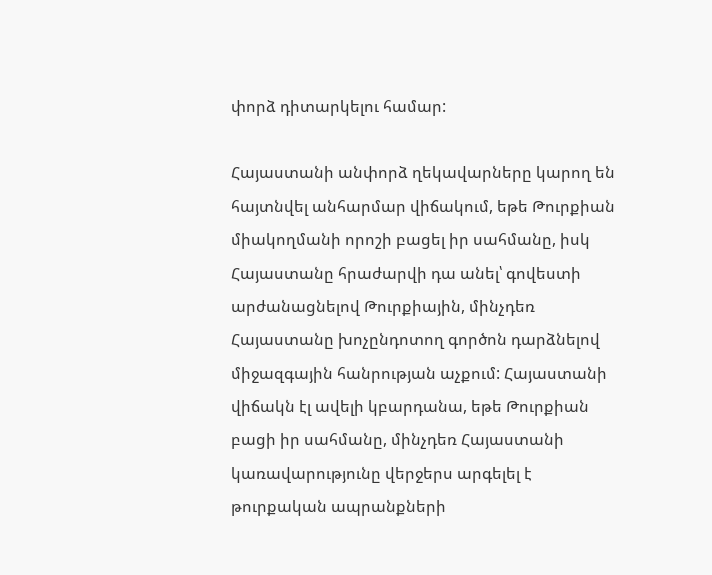փորձ դիտարկելու համար:

Հայաստանի անփորձ ղեկավարները կարող են հայտնվել անհարմար վիճակում, եթե Թուրքիան միակողմանի որոշի բացել իր սահմանը, իսկ Հայաստանը հրաժարվի դա անել՝ գովեստի արժանացնելով Թուրքիային, մինչդեռ Հայաստանը խոչընդոտող գործոն դարձնելով միջազգային հանրության աչքում: Հայաստանի վիճակն էլ ավելի կբարդանա, եթե Թուրքիան բացի իր սահմանը, մինչդեռ Հայաստանի կառավարությունը վերջերս արգելել է թուրքական ապրանքների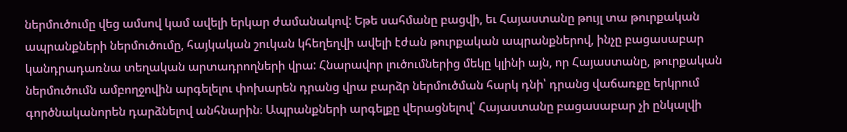ներմուծումը վեց ամսով կամ ավելի երկար ժամանակով: Եթե սահմանը բացվի, եւ Հայաստանը թույլ տա թուրքական ապրանքների ներմուծումը, հայկական շուկան կհեղեղվի ավելի էժան թուրքական ապրանքներով, ինչը բացասաբար կանդրադառնա տեղական արտադրողների վրա: Հնարավոր լուծումներից մեկը կլինի այն, որ Հայաստանը, թուրքական ներմուծումն ամբողջովին արգելելու փոխարեն դրանց վրա բարձր ներմուծման հարկ դնի՝ դրանց վաճառքը երկրում գործնականորեն դարձնելով անհնարին։ Ապրանքների արգելքը վերացնելով՝ Հայաստանը բացասաբար չի ընկալվի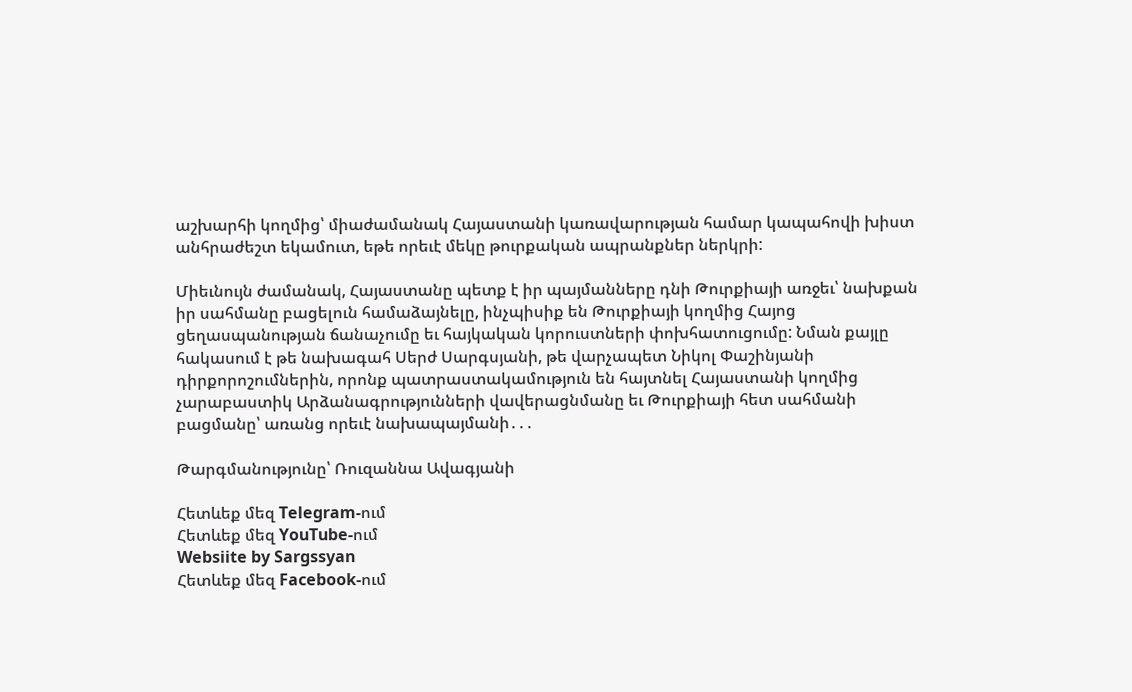աշխարհի կողմից՝ միաժամանակ Հայաստանի կառավարության համար կապահովի խիստ անհրաժեշտ եկամուտ, եթե որեւէ մեկը թուրքական ապրանքներ ներկրի:

Միեւնույն ժամանակ, Հայաստանը պետք է իր պայմանները դնի Թուրքիայի առջեւ՝ նախքան իր սահմանը բացելուն համաձայնելը, ինչպիսիք են Թուրքիայի կողմից Հայոց ցեղասպանության ճանաչումը եւ հայկական կորուստների փոխհատուցումը: Նման քայլը հակասում է թե նախագահ Սերժ Սարգսյանի, թե վարչապետ Նիկոլ Փաշինյանի դիրքորոշումներին, որոնք պատրաստակամություն են հայտնել Հայաստանի կողմից չարաբաստիկ Արձանագրությունների վավերացնմանը եւ Թուրքիայի հետ սահմանի բացմանը՝ առանց որեւէ նախապայմանի․․․

Թարգմանությունը՝ Ռուզաննա Ավագյանի

Հետևեք մեզ Telegram-ում
Հետևեք մեզ YouTube-ում
Websiite by Sargssyan
Հետևեք մեզ Facebook-ում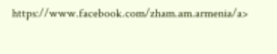https://www.facebook.com/zham.am.armenia/a>